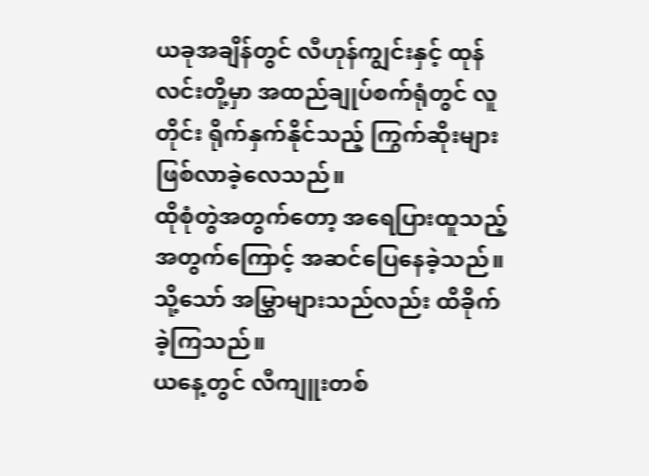ယခုအချိန်တွင် လီဟုန်ကျွင်းနှင့် ထုန်လင်းတို့မှာ အထည်ချုပ်စက်ရုံတွင် လူတိုင်း ရိုက်နှက်နိုင်သည့် ကြွက်ဆိုးများ ဖြစ်လာခဲ့လေသည်။
ထိုစုံတွဲအတွက်တော့ အရေပြားထူသည့်အတွက်ကြောင့် အဆင်ပြေနေခဲ့သည်။
သို့သော် အမြွှာများသည်လည်း ထိခိုက်ခဲ့ကြသည်။
ယနေ့တွင် လီကျူးတစ်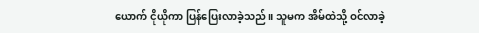ယောက် ငိုယိုကာ ပြန်ပြေးလာခဲ့သည်။ သူမက အိမ်ထဲသို့ ဝင်လာခဲ့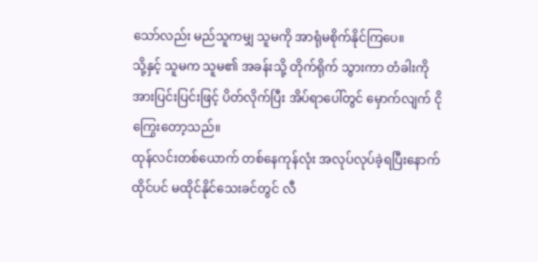သော်လည်း မည်သူကမျှ သူမကို အာရုံမစိုက်နိုင်ကြပေ။
သို့နှင့် သူမက သူမ၏ အခန်းသို့ တိုက်ရိုက် သွားကာ တံခါးကို အားပြင်းပြင်းဖြင့် ပိတ်လိုက်ပြီး အိပ်ရာပေါ်တွင် မှောက်လျက် ငိုကြွေးတော့သည်။
ထုန်လင်းတစ်ယောက် တစ်နေကုန်လုံး အလုပ်လုပ်ခဲ့ရပြီးနောက် ထိုင်ပင် မထိုင်နိုင်သေးခင်တွင် လီ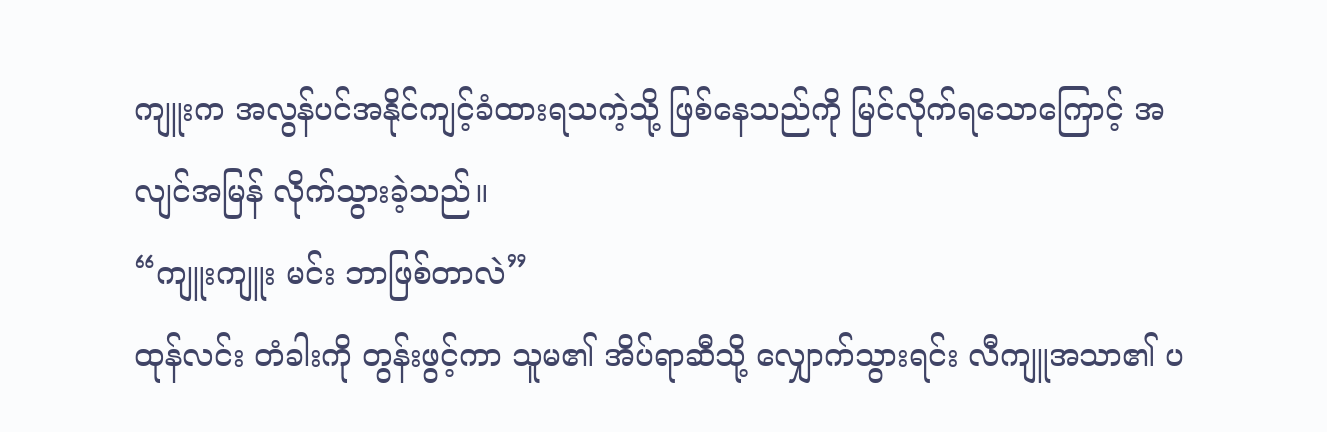ကျူးက အလွန်ပင်အနိုင်ကျင့်ခံထားရသကဲ့သို့ ဖြစ်နေသည်ကို မြင်လိုက်ရသောကြောင့် အလျင်အမြန် လိုက်သွားခဲ့သည်။
“ကျူးကျူး မင်း ဘာဖြစ်တာလဲ”
ထုန်လင်း တံခါးကို တွန်းဖွင့်ကာ သူမ၏ အိပ်ရာဆီသို့ လျှောက်သွားရင်း လီကျူအသာ၏ ပ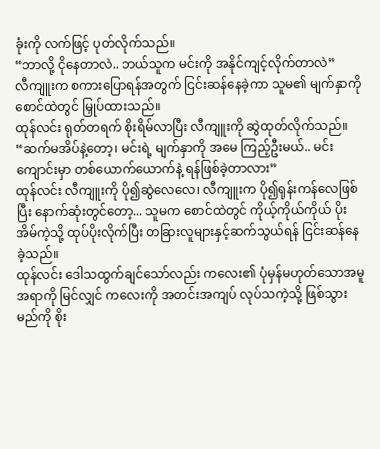ခုံးကို လက်ဖြင့် ပုတ်လိုက်သည်။
“ဘာလို့ ငိုနေတာလဲ.. ဘယ်သူက မင်းကို အနိုင်ကျင့်လိုက်တာလဲ”
လီကျူးက စကားပြောရန်အတွက် ငြင်းဆန်နေခဲ့ကာ သူမ၏ မျက်နှာကို စောင်ထဲတွင် မြှုပ်ထားသည်။
ထုန်လင်း ရုတ်တရက် စိုးရိမ်လာပြီး လီကျူးကို ဆွဲထုတ်လိုက်သည်။
“ဆက်မအိပ်နဲ့တော့၊ မင်းရဲ့ မျက်နှာကို အမေ ကြည့်ဦးမယ်.. မင်း ကျောင်းမှာ တစ်ယောက်ယောက်နဲ့ ရန်ဖြစ်ခဲ့တာလား”
ထုန်လင်း လီကျူးကို ပို၍ဆွဲလေလေ၊ လီကျူးက ပို၍ရုန်းကန်လေဖြစ်ပြီး နောက်ဆုံးတွင်တော့... သူမက စောင်ထဲတွင် ကိုယ့်ကိုယ်ကိုယ် ပိုးအိမ်ကဲ့သို့ ထုပ်ပိုးလိုက်ပြီး တခြားလူများနှင့်ဆက်သွယ်ရန် ငြင်းဆန်နေခဲ့သည်။
ထုန်လင်း ဒေါသထွက်ချင်သော်လည်း ကလေး၏ ပုံမှန်မဟုတ်သောအမူအရာကို မြင်လျှင် ကလေးကို အတင်းအကျပ် လုပ်သကဲ့သို့ ဖြစ်သွားမည်ကို စိုး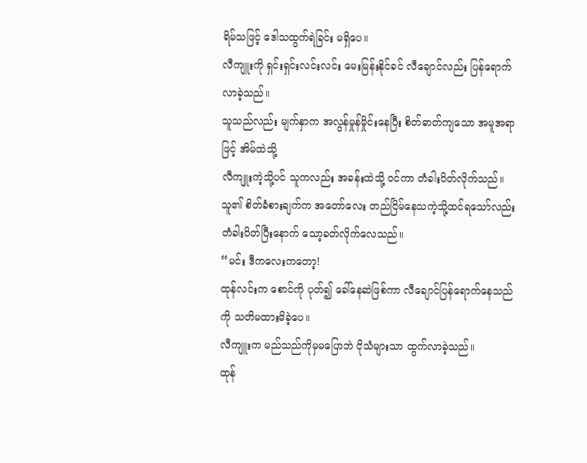ရိမ်သဖြင့် ဒေါသထွက်ရဲခြင်း မရှိပေ။
လီကျူးကို ရှင်းရှင်းလင်းလင်း မေးမြန်းနိုင်ခင် လီချောင်လည်း ပြန်ရောက်လာခဲ့သည်။
သူသည်လည်း မျက်နှာက အလွန်မှုန်မှိုင်းနေပြီး စိတ်ဓာတ်ကျသော အမူအရာဖြင့် အိမ်ထဲသို့
လီကျူးကဲ့သို့ပင် သူကလည်း အခန်းထဲသို့ ဝင်ကာ တံခါးပိတ်လိုက်သည်။ သူ၏ စိတ်ခံစားချက်က အတော်လေး တည်ငြိမ်နေသကဲ့သို့ထင်ရသော်လည်း တံခါးပိတ်ပြီးနောက် သော့ခတ်လိုက်လေသည်။
“မင်း ဒီကလေးကတော့!
ထုန်လင်းက စောင်ကို ပုတ်၍ ခေါ်နေဆဲဖြစ်ကာ လီချောင်ပြန်ရောက်နေသည်ကို သတိမထားမိခဲ့ပေ။
လီကျူးက မည်သည်ကိုမှမပြောဘဲ ငိုသံများသာ ထွက်လာခဲ့သည်။
ထုန်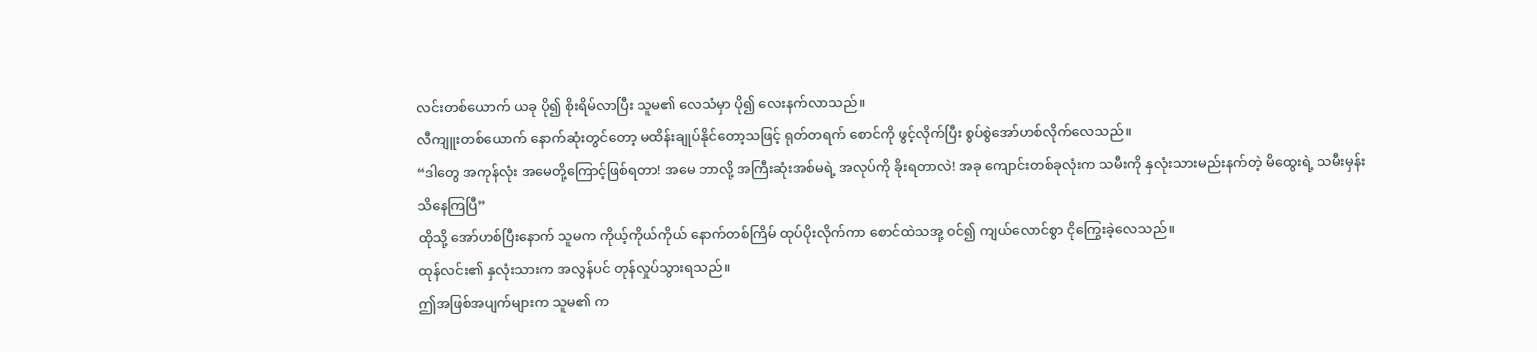လင်းတစ်ယောက် ယခု ပို၍ စိုးရိမ်လာပြီး သူမ၏ လေသံမှာ ပို၍ လေးနက်လာသည်။
လီကျူးတစ်ယောက် နောက်ဆုံးတွင်တော့ မထိန်းချုပ်နိုင်တော့သဖြင့် ရုတ်တရက် စောင်ကို ဖွင့်လိုက်ပြီး စွပ်စွဲအော်ဟစ်လိုက်လေသည်။
“ဒါတွေ အကုန်လုံး အမေတို့ကြောင့်ဖြစ်ရတာ! အမေ ဘာလို့ အကြီးဆုံးအစ်မရဲ့ အလုပ်ကို ခိုးရတာလဲ! အခု ကျောင်းတစ်ခုလုံးက သမီးကို နှလုံးသားမည်းနက်တဲ့ မိထွေးရဲ့ သမီးမှန်း သိနေကြပြီ”
ထိုသို့ အော်ဟစ်ပြီးနောက် သူမက ကိုယ့်ကိုယ်ကိုယ် နောက်တစ်ကြိမ် ထုပ်ပိုးလိုက်ကာ စောင်ထဲသအု့ ဝင်၍ ကျယ်လောင်စွာ ငိုကြွေးခဲ့လေသည်။
ထုန်လင်း၏ နှလုံးသားက အလွန်ပင် တုန်လှုပ်သွားရသည်။
ဤအဖြစ်အပျက်များက သူမ၏ က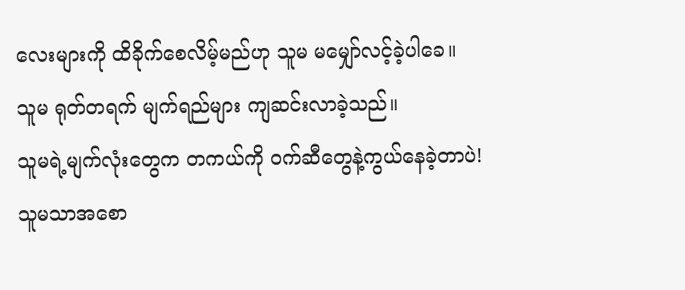လေးများကို ထိခိုက်စေလိမ့်မည်ဟု သူမ မမျှော်လင့်ခဲ့ပါခေ။
သူမ ရုတ်တရက် မျက်ရည်များ ကျဆင်းလာခဲ့သည်။
သူမရဲ့မျက်လုံးတွေက တကယ်ကို ဝက်ဆီတွေနဲ့ကွယ်နေခဲ့တာပဲ!
သူမသာအစော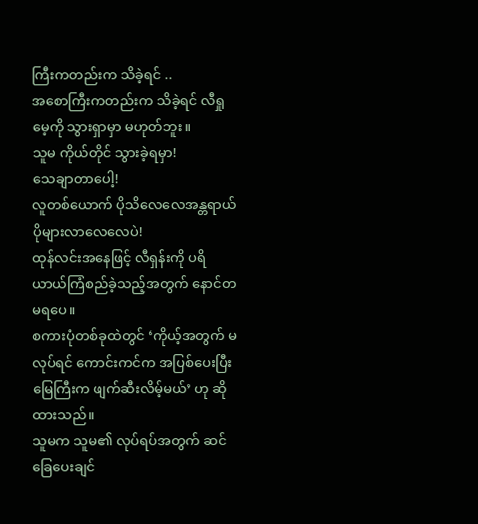ကြီးကတည်းက သိခဲ့ရင် ..
အစောကြီးကတည်းက သိခဲ့ရင် လီရှုမေ့ကို သွားရှာမှာ မဟုတ်ဘူး။
သူမ ကိုယ်တိုင် သွားခဲ့ရမှာ!
သေချာတာပေါ့!
လူတစ်ယောက် ပိုသိလေလေအန္တရာယ် ပိုများလာလေလေပဲ!
ထုန်လင်းအနေဖြင့် လီရှန်းကို ပရိယာယ်ကြံစည်ခဲ့သည့်အတွက် နောင်တ မရပေ။
စကားပုံတစ်ခုထဲတွင် ‘ကိုယ့်အတွက် မလုပ်ရင် ကောင်းကင်က အပြစ်ပေးပြီး မြေကြီးက ဖျက်ဆီးလိမ့်မယ်’ ဟု ဆိုထားသည်။
သူမက သူမ၏ လုပ်ရပ်အတွက် ဆင်ခြေပေးချင်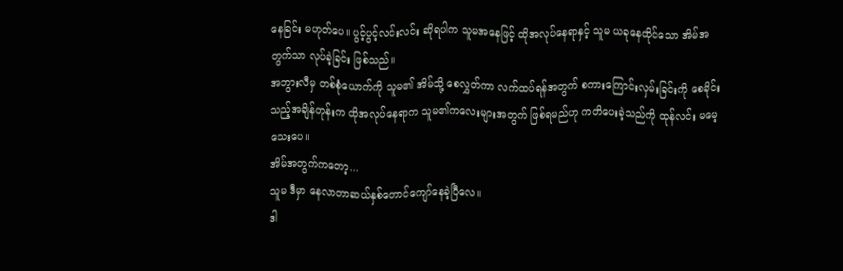နေခြင်း မဟုတ်ပေ။ ပွင့်ပွင့်လင်းလင်း ဆိုရပါက သူမအနေဖြင့် ထိုအလုပ်နေရာနှင့် သူမ ယခုနေထိုင်သော အိမ်အတွက်သာ လုပ်ခဲ့ခြင်း ဖြစ်သည်။
အဘွားလီမှ တစ်စုံယောက်ကို သူမ၏ အိမ်သို့ စေလွှတ်ကာ လက်ထပ်ရန်အတွက် စကားကြောင်းလှမ်းခြင်းကို စေခိုင်းသည့်အချိန်တုန်းက ထိုအလုပ်နေရာက သူမ၏ကလေးများအတွက် ဖြစ်ရမည်ဟု ကတိပေးခဲ့သည်ကို ထုန်လင်း မမေ့သေးပေ။
အိမ်အတွက်ကတော့...
သူမ ဒီမှာ နေလာတာဆယ်နှစ်တောင်ကျော်နေခဲ့ပြီလေ။
ဒါ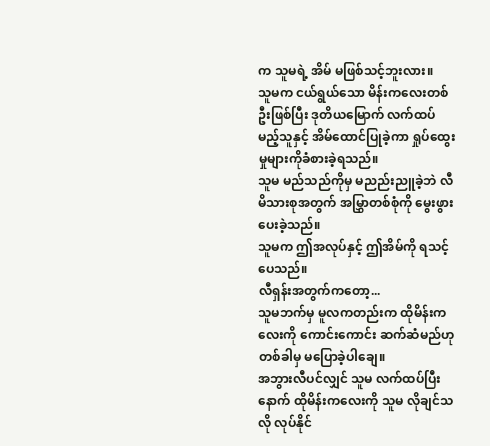က သူမရဲ့ အိမ် မဖြစ်သင့်ဘူးလား။
သူမက ငယ်ရွယ်သော မိန်းကလေးတစ်ဦးဖြစ်ပြီး ဒုတိယမြောက် လက်ထပ်မည့်သူနှင့် အိမ်ထောင်ပြုခဲ့ကာ ရှုပ်ထွေးမှုများကိုခံစားခဲ့ရသည်။
သူမ မည်သည်ကိုမှ မညည်းညူခဲ့ဘဲ လီမိသားစုအတွက် အမြွှာတစ်စုံကို မွေးဖွားပေးခဲ့သည်။
သူမက ဤအလုပ်နှင့် ဤအိမ်ကို ရသင့်ပေသည်။
လီရှန်းအတွက်ကတော့...
သူမဘက်မှ မူလကတည်းက ထိုမိန်းကလေးကို ကောင်းကောင်း ဆက်ဆံမည်ဟု တစ်ခါမှ မပြောခဲ့ပါချေ။
အဘွားလီပင်လျှင် သူမ လက်ထပ်ပြီးနောက် ထိုမိန်းကလေးကို သူမ လိုချင်သလို လုပ်နိုင်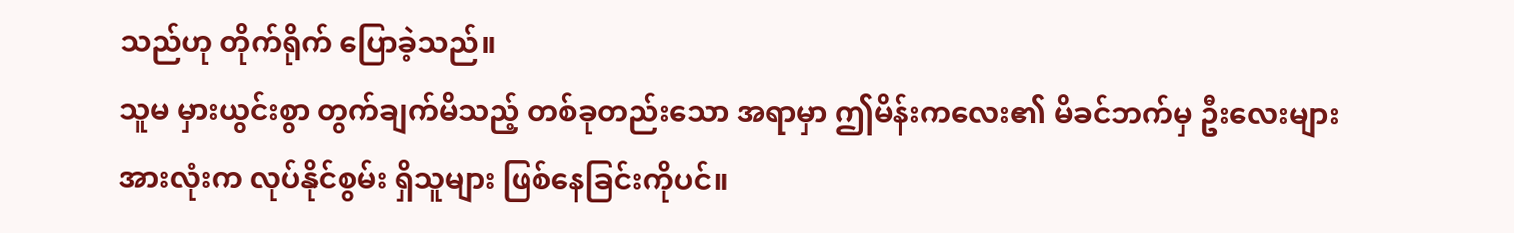သည်ဟု တိုက်ရိုက် ပြောခဲ့သည်။
သူမ မှားယွင်းစွာ တွက်ချက်မိသည့် တစ်ခုတည်းသော အရာမှာ ဤမိန်းကလေး၏ မိခင်ဘက်မှ ဦးလေးများအားလုံးက လုပ်နိုင်စွမ်း ရှိသူများ ဖြစ်နေခြင်းကိုပင်။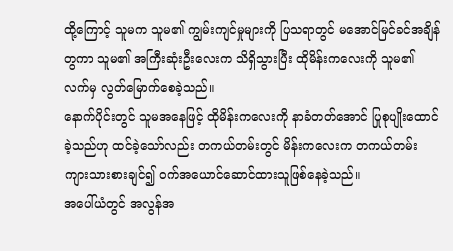ထို့ကြောင့် သူမက သူမ၏ ကျွမ်းကျင်မှုများကို ပြသရာတွင် မအောင်မြင်ခင်အချိန်တွကာ သူမ၏ အကြီးဆုံးဦးလေးက သိရှိသွားပြီး ထိုမိန်းကလေးကို သူမ၏ လက်မှ လွတ်မြောက်စေခဲ့သည်။
နောက်ပိုင်းတွင် သူမအနေဖြင့် ထိုမိန်းကလေးကို နာခံတတ်အောင် ပြုစုပျိုးထောင်ခဲ့သည်ဟု ထင်ခဲ့သော်လည်း တကယ်တမ်းတွင် မိန်းကလေးက တကယ်တမ်း ကျားသားစားချင်၍ ဝက်အယောင်ဆောင်ထားသူဖြစ်နေခဲ့သည်။
အပေါ်ယံတွင် အလွန်အ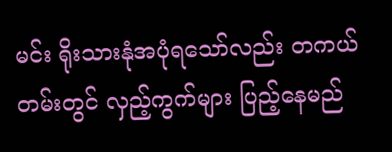မင်း ရိုးသားနုံအပုံရသော်လည်း တကယ်တမ်းတွင် လှည့်ကွက်များ ပြည့်နေမည်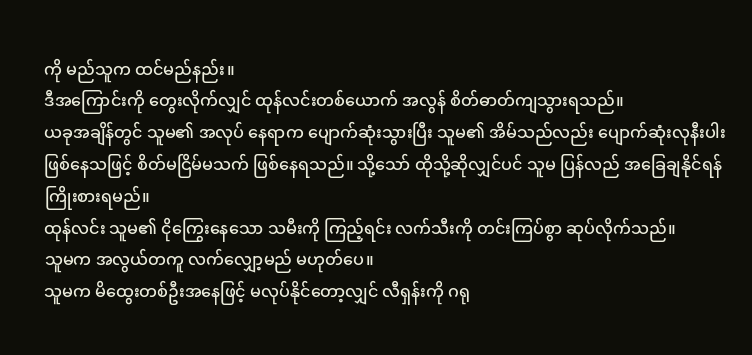ကို မည်သူက ထင်မည်နည်း။
ဒီအကြောင်းကို တွေးလိုက်လျှင် ထုန်လင်းတစ်ယောက် အလွန် စိတ်ဓာတ်ကျသွားရသည်။
ယခုအချိန်တွင် သူမ၏ အလုပ် နေရာက ပျောက်ဆုံးသွားပြီး သူမ၏ အိမ်သည်လည်း ပျောက်ဆုံးလုနီးပါး ဖြစ်နေသဖြင့် စိတ်မငြိမ်မသက် ဖြစ်နေရသည်။ သို့သော် ထိုသို့ဆိုလျှင်ပင် သူမ ပြန်လည် အခြေချနိုင်ရန် ကြိုးစားရမည်။
ထုန်လင်း သူမ၏ ငိုကြွေးနေသော သမီးကို ကြည့်ရင်း လက်သီးကို တင်းကြပ်စွာ ဆုပ်လိုက်သည်။
သူမက အလွယ်တကူ လက်လျှော့မည် မဟုတ်ပေ။
သူမက မိထွေးတစ်ဦးအနေဖြင့် မလုပ်နိုင်တော့လျှင် လီရှန်းကို ဂရု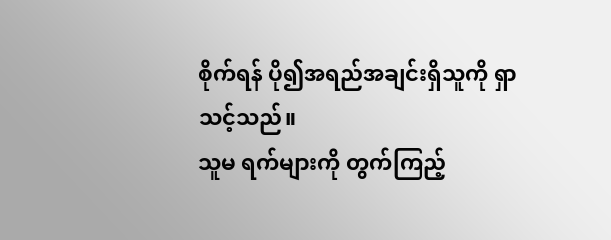စိုက်ရန် ပို၍အရည်အချင်းရှိသူကို ရှာသင့်သည်။
သူမ ရက်များကို တွက်ကြည့်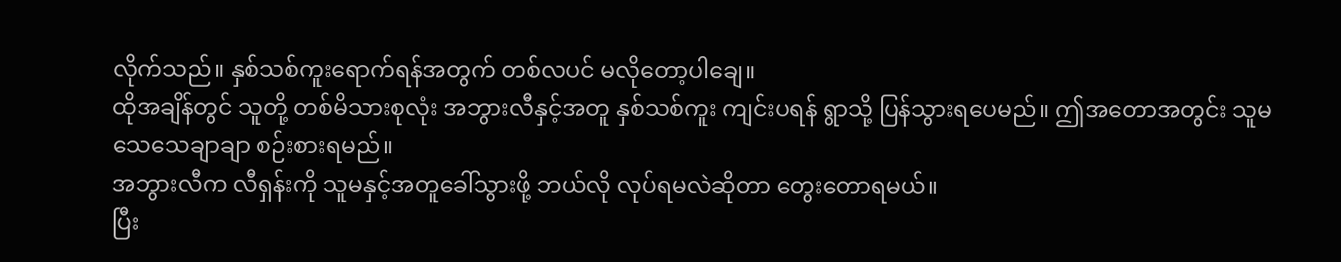လိုက်သည်။ နှစ်သစ်ကူးရောက်ရန်အတွက် တစ်လပင် မလိုတော့ပါချေ။
ထိုအချိန်တွင် သူတို့ တစ်မိသားစုလုံး အဘွားလီနှင့်အတူ နှစ်သစ်ကူး ကျင်းပရန် ရွာသို့ ပြန်သွားရပေမည်။ ဤအတောအတွင်း သူမ သေသေချာချာ စဉ်းစားရမည်။
အဘွားလီက လီရှန်းကို သူမနှင့်အတူခေါ်သွားဖို့ ဘယ်လို လုပ်ရမလဲဆိုတာ တွေးတောရမယ်။
ပြီး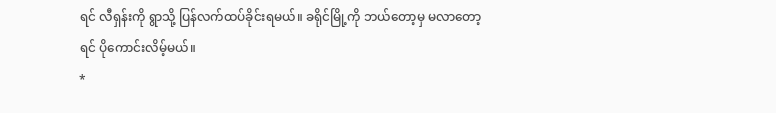ရင် လီရှန်းကို ရွာသို့ ပြန်လက်ထပ်ခိုင်းရမယ်။ ခရိုင်မြို့ကို ဘယ်တော့မှ မလာတော့ရင် ပိုကောင်းလိမ့်မယ်။
*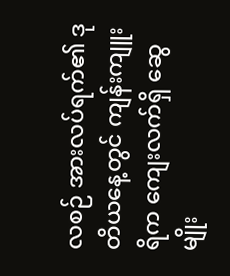လစဉ် အားလပ်ရက်၏ ဒုတိယနေ့တွင် ကျန်းကျူးရိက ကျေးလက်ရှိ ဆွေမျိုး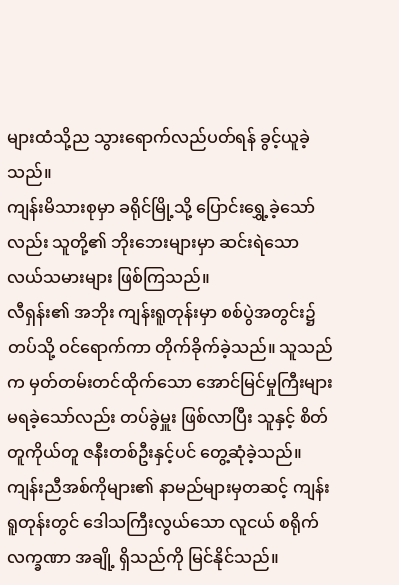များထံသို့ည သွားရောက်လည်ပတ်ရန် ခွင့်ယူခဲ့သည်။
ကျန်းမိသားစုမှာ ခရိုင်မြို့သို့ ပြောင်းရွှေ့ခဲ့သော်လည်း သူတို့၏ ဘိုးဘေးများမှာ ဆင်းရဲသော လယ်သမားများ ဖြစ်ကြသည်။
လီရှန်း၏ အဘိုး ကျန်းရူတုန်းမှာ စစ်ပွဲအတွင်း၌ တပ်သို့ ဝင်ရောက်ကာ တိုက်ခိုက်ခဲ့သည်။ သူသည်က မှတ်တမ်းတင်ထိုက်သော အောင်မြင်မှုကြီးများ မရခဲ့သော်လည်း တပ်ခွဲမှူး ဖြစ်လာပြီး သူနှင့် စိတ်တူကိုယ်တူ ဇနီးတစ်ဦးနှင့်ပင် တွေ့ဆုံခဲ့သည်။
ကျန်းညီအစ်ကိုများ၏ နာမည်များမှတဆင့် ကျန်းရူတုန်းတွင် ဒေါသကြီးလွယ်သော လူငယ် စရိုက်လက္ခဏာ အချို့ ရှိသည်ကို မြင်နိုင်သည်။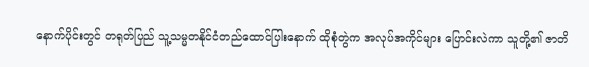နောက်ပိုင်းတွင် တရုတ်ပြည် သူ့သမ္မတနိုင်ငံတည်ထောင်ပြါးနောက် ထိုစုံတွဲက အလုပ်အကိုင်များ ပြောင်းလဲကာ သူတို့၏ ဇာတိ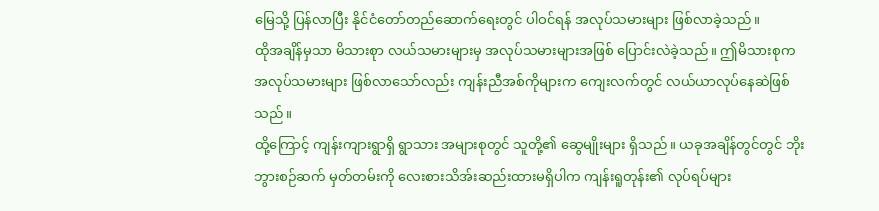မြေသို့ ပြန်လာပြီး နိုင်ငံတော်တည်ဆောက်ရေးတွင် ပါဝင်ရန် အလုပ်သမားများ ဖြစ်လာခဲ့သည်။
ထိုအချိန်မှသာ မိသားစုာ လယ်သမားများမှ အလုပ်သမားများအဖြစ် ပြောင်းလဲခဲ့သည်။ ဤမိသားစုက အလုပ်သမားများ ဖြစ်လာသော်လည်း ကျန်းညီအစ်ကိုများက ကျေးလက်တွင် လယ်ယာလုပ်နေဆဲဖြစ်သည်။
ထို့ကြောင့် ကျန်းကျားရွာရှိ ရွာသား အများစုတွင် သူတို့၏ ဆွေမျိုးများ ရှိသည်။ ယခုအချိန်တွင်တွင် ဘိုးဘွားစဉ်ဆက် မှတ်တမ်းကို လေးစားသိအ်းဆည်းထားမရှိပါက ကျန်းရူတုန်း၏ လုပ်ရပ်များ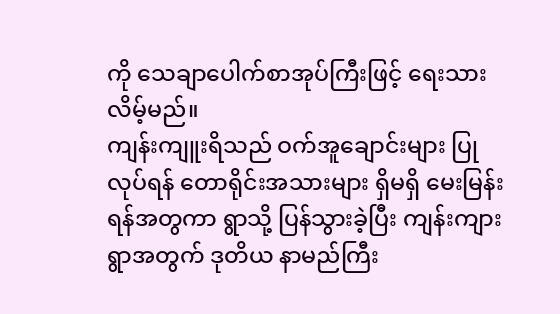ကို သေချာပေါက်စာအုပ်ကြီးဖြင့် ရေးသားလိမ့်မည်။
ကျန်းကျူးရိသည် ဝက်အူချောင်းများ ပြုလုပ်ရန် တောရိုင်းအသားများ ရှိမရှိ မေးမြန်းရန်အတွကာ ရွာသို့ ပြန်သွားခဲ့ပြီး ကျန်းကျားရွာအတွက် ဒုတိယ နာမည်ကြီး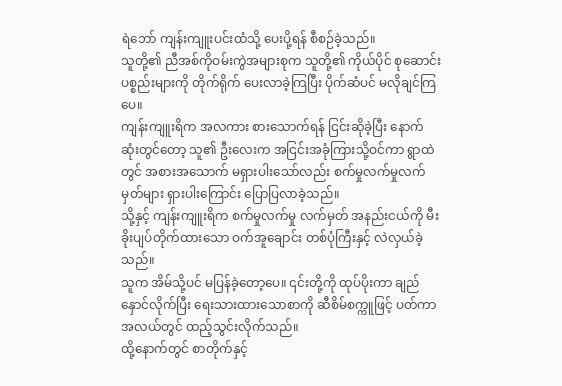ရဲဘော် ကျန်းကျူးပင်းထံသို့ ပေးပို့ရန် စီစဉ်ခဲ့သည်။
သူတို့၏ ညီအစ်ကိုဝမ်းကွဲအများစုက သူတို့၏ ကိုယ်ပိုင် စုဆောင်းပစ္စည်းများကို တိုက်ရိုက် ပေးလာခဲ့ကြပြီး ပိုက်ဆံပင် မလိုချင်ကြပေ။
ကျန်းကျူးရိက အလကား စားသောက်ရန် ငြင်းဆိုခဲ့ပြီး နောက်ဆုံးတွင်တော့ သူ၏ ဦးလေးက အငြင်းအခုံကြားသို့ဝင်ကာ ရွာထဲတွင် အစားအသောက် မရှားပါးသော်လည်း စက်မှုလက်မှုလက်မှတ်များ ရှားပါးကြောင်း ပြောပြလာခဲ့သည်။
သို့နှင့် ကျန်းကျူးရိက စက်မှုလက်မှု လက်မှတ် အနည်းငယ်ကို မီးခိုးပျပ်တိုက်ထားသော ဝက်အူချောင်း တစ်ပုံကြီးနှင့် လဲလှယ်ခဲ့သည်။
သူက အိမ်သို့ပင် မပြန်ခဲ့တော့ပေ။ ၎င်းတို့ကို ထုပ်ပိုးကာ ချည်နှောင်လိုက်ပြီး ရေးသားထားသောစာကို ဆီစိမ်စက္ကူဖြင့် ပတ်ကာ အလယ်တွင် ထည့်သွင်းလိုက်သည်။
ထို့နောက်တွင် စာတိုက်နှင့်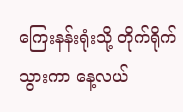ကြေးနန်းရုံးသို့ တိုက်ရိုက် သွားကာ နေ့လယ်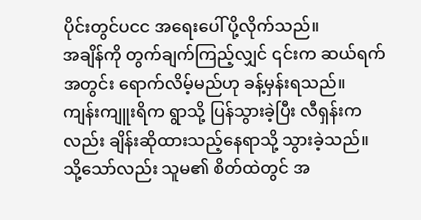ပိုင်းတွင်ပငင အရေးပေါ် ပို့လိုက်သည်။
အချိန်ကို တွက်ချက်ကြည့်လျှင် ၎င်းက ဆယ်ရက်အတွင်း ရောက်လိမ့်မည်ဟု ခန့်မှန်းရသည်။
ကျန်းကျူးရိက ရွာသို့ ပြန်သွားခဲ့ပြီး လီရှန်းကလည်း ချိန်းဆိုထားသည့်နေရာသို့ သွားခဲ့သည်။
သို့သော်လည်း သူမ၏ စိတ်ထဲတွင် အ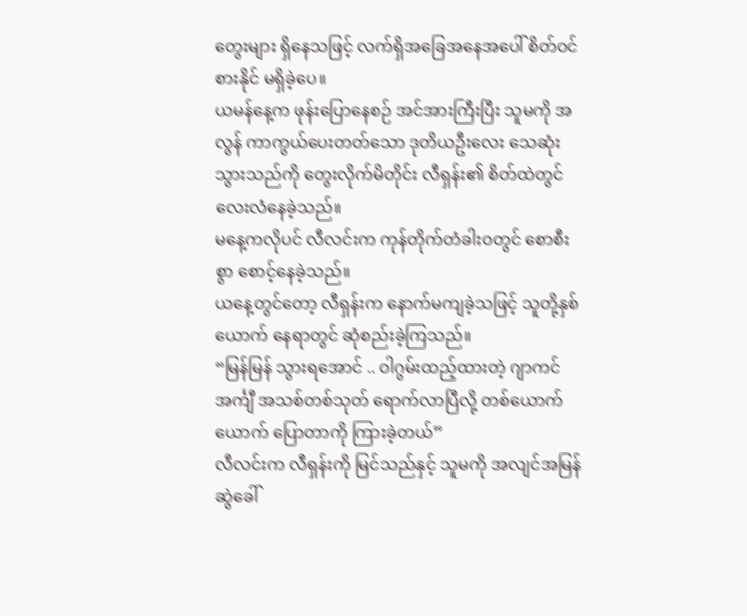တွေးများ ရှိနေသဖြင့် လက်ရှိအခြေအနေအပေါ် စိတ်ဝင်စားနိုင် မရှိခဲ့ပေ။
ယမန်နေ့က ဖုန်းပြောနေစဉ် အင်အားကြီးပြီး သူမကို အလွန် ကာကွယ်ပေးတတ်သော ဒုတိယဦးလေး သေဆုံးသွားသည်ကို တွေးလိုက်မိတိုင်း လီရှန်း၏ စိတ်ထဲတွင် လေးလံနေခဲ့သည်။
မနေ့ကလိုပင် လီလင်းက ကုန်တိုက်တံခါးဝတွင် စောစီးစွာ စောင့်နေခဲ့သည်။
ယနေ့တွင်တော့ လီရှန်းက နောက်မကျခဲ့သဖြင့် သူတို့နှစ်ယောက် နေရာတွင် ဆုံစည်းခဲ့ကြသည်။
“မြန်မြန် သွားရအောင် .. ဝါဂွမ်းထည့်ထားတဲ့ ဂျာကင်အင်္ကျီ အသစ်တစ်သုတ် ရောက်လာပြီလို့ တစ်ယောက်ယောက် ပြောတာကို ကြားခဲ့တယ်”
လီလင်းက လီရှန်းကို မြင်သည်နှင့် သူမကို အလျင်အမြန် ဆွဲခေါ်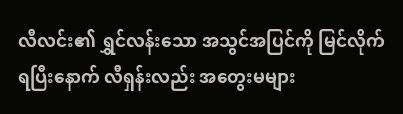လီလင်း၏ ရွှင်လန်းသော အသွင်အပြင်ကို မြင်လိုက်ရပြီးနောက် လီရှန်းလည်း အတွေးမများ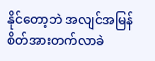နိုင်တော့ဘဲ အလျင်အမြန် စိတ်အားတက်လာခဲ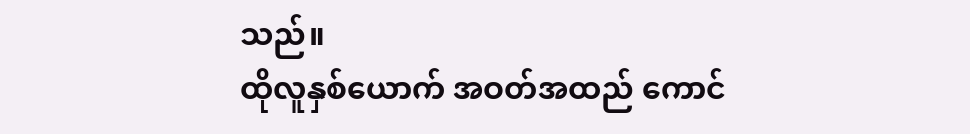သည်။
ထိုလူနှစ်ယောက် အဝတ်အထည် ကောင်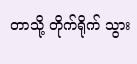တာသို့ တိုက်ရိုက် သွား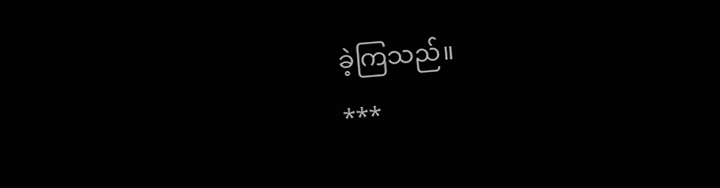ခဲ့ကြသည်။
***